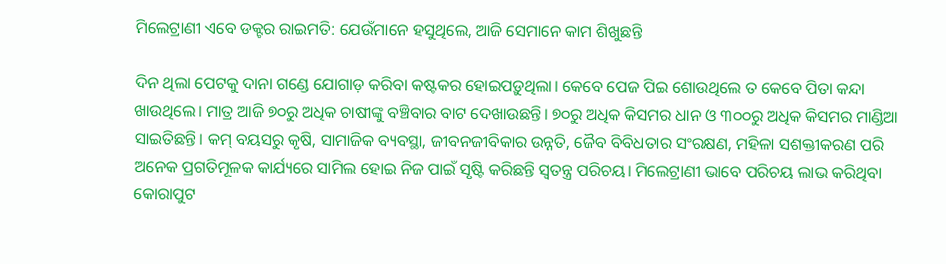ମିଲେଟ୍ରାଣୀ ଏବେ ଡକ୍ଟର ରାଇମତି: ଯେଉଁମାନେ ହସୁଥିଲେ, ଆଜି ସେମାନେ କାମ ଶିଖୁଛନ୍ତି

ଦିନ ଥିଲା ପେଟକୁ ଦାନା ଗଣ୍ଡେ ଯୋଗାଡ଼ କରିବା କଷ୍ଟକର ହୋଇପଡ଼ୁଥିଲା। କେବେ ପେଜ ପିଇ ଶୋଉଥିଲେ ତ କେବେ ପିତା କନ୍ଦା ଖାଉଥିଲେ। ମାତ୍ର ଆଜି ୭୦ରୁ ଅଧିକ ଚାଷୀଙ୍କୁ ବଞ୍ଚିବାର ବାଟ ଦେଖାଉଛନ୍ତି। ୭୦ରୁ ଅଧିକ କିସମର ଧାନ ଓ ୩୦୦ରୁ ଅଧିକ କିସମର ମାଣ୍ଡିଆ ସାଇତିଛନ୍ତି। କମ୍ ବୟସରୁ କୃଷି, ସାମାଜିକ ବ୍ୟବସ୍ଥା, ଜୀବନଜୀବିକାର ଉନ୍ନତି, ଜୈବ ବିବିଧତାର ସଂରକ୍ଷଣ, ମହିଳା ସଶକ୍ତୀକରଣ ପରି ଅନେକ ପ୍ରଗତିମୂଳକ କାର୍ଯ୍ୟରେ ସାମିଲ ହୋଇ ନିଜ ପାଇଁ ସୃଷ୍ଟି କରିଛନ୍ତି ସ୍ବତନ୍ତ୍ର ପରିଚୟ। ମିଲେଟ୍ରାଣୀ ଭାବେ ପରିଚୟ ଲାଭ କରିଥିବା କୋରାପୁଟ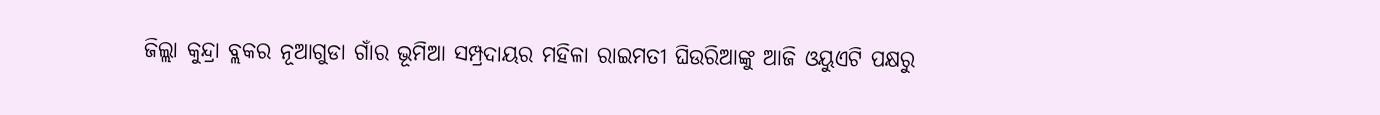ଜିଲ୍ଲା କୁନ୍ଦ୍ରା ବ୍ଲକର ନୂଆଗୁଡା ଗାଁର ଭୂମିଆ ସମ୍ପ୍ରଦାୟର ମହିଳା ରାଇମତୀ ଘିଉରିଆଙ୍କୁ ଆଜି ଓୟୁଏଟି ପକ୍ଷରୁ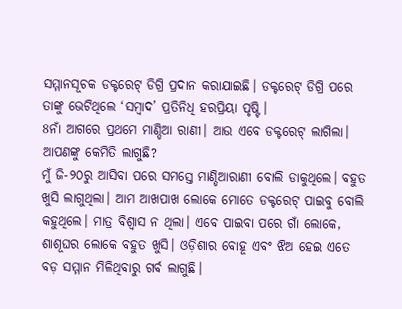ସମ୍ମାନସୂଚକ ଡକ୍ଟରେଟ୍ ଡିଗ୍ରି ପ୍ରଦାନ କରାଯାଇଛି। ଡକ୍ଟରେଟ୍ ଡିଗ୍ରି ପରେ ତାଙ୍କୁ ଭେଟିଥିଲେ ‘ସମ୍ବାଦ’ ପ୍ରତିନିଧି ହରପ୍ରିୟା ପୃଷ୍ଟି।
8ନାଁ ଆଗରେ ପ୍ରଥମେ ମାଣ୍ଡିଆ ରାଣୀ। ଆଉ ଏବେ ଡକ୍ଟରେଟ୍ ଲାଗିଲା। ଆପଣଙ୍କୁ କେମିତି ଲାଗୁଛି?
ମୁଁ ଜି-୨୦ରୁ ଆସିବା ପରେ ସମସ୍ତେ ମାଣ୍ଡିଆରାଣୀ ବୋଲି ଡାକୁଥିଲେ। ବହୁତ ଖୁସି ଲାଗୁଥିଲା। ଆମ ଆଖପାଖ ଲୋକେ ମୋତେ ଡକ୍ଟରେଟ୍ ପାଇବୁ ବୋଲି କହୁଥିଲେ। ମାତ୍ର ବିଶ୍ବାସ ନ ଥିଲା। ଏବେ ପାଇବା ପରେ ଗାଁ ଲୋକେ, ଶାଶୂଘର ଲୋକେ ବହୁତ ଖୁସି। ଓଡ଼ିଶାର ବୋହୂ ଏବଂ ଝିଅ ହେଇ ଏତେ ବଡ଼ ସମ୍ମାନ ମିଳିଥିବାରୁ ଗର୍ବ ଲାଗୁଛି।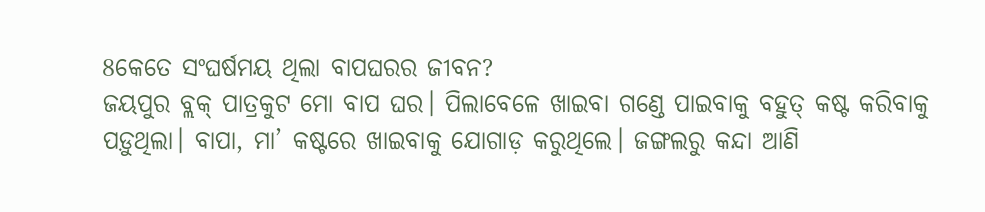8କେତେ ସଂଘର୍ଷମୟ ଥିଲା ବାପଘରର ଜୀବନ?
ଜୟପୁର ବ୍ଲକ୍ ପାତ୍ରକୁଟ ମୋ ବାପ ଘର। ପିଲାବେଳେ ଖାଇବା ଗଣ୍ଡେ ପାଇବାକୁ ବହୁତ୍ କଷ୍ଟ କରିବାକୁ ପଡ଼ୁଥିଲା। ବାପା, ମା’ କଷ୍ଟରେ ଖାଇବାକୁ ଯୋଗାଡ଼ କରୁଥିଲେ। ଜଙ୍ଗଲରୁ କନ୍ଦା ଆଣି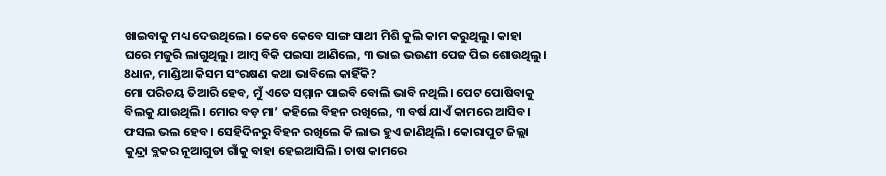ଖାଇବାକୁ ମଧ୍ୟ ଦେଉଥିଲେ। କେବେ କେବେ ସାଙ୍ଗ ସାଥୀ ମିଶି କୁଲି କାମ କରୁଥିଲୁ। କାହା ଘରେ ମଜୁରି ଲାଗୁଥିଲୁ। ଆମ୍ବ ବିକି ପଇସା ଆଣିଲେ, ୩ ଭାଇ ଭଉଣୀ ପେଜ ପିଇ ଶୋଉଥିଲୁ।
8ଧାନ, ମାଣ୍ଡିଆ କିସମ ସଂରକ୍ଷଣ କଥା ଭାବିଲେ କାହିଁକି?
ମୋ ପରିଚୟ ତିଆରି ହେବ, ମୁଁ ଏତେ ସମ୍ମାନ ପାଇବି ବୋଲି ଭାବି ନଥିଲି। ପେଟ ପୋଷିବାକୁ ବିଲକୁ ଯାଉଥିଲି। ମୋର ବଡ଼ ମା’ କହିଲେ ବିହନ ରଖିଲେ, ୩ ବର୍ଷ ଯାଏଁ କାମରେ ଆସିବ। ଫସଲ ଭଲ ହେବ। ସେହିଦିନରୁ ବିହନ ରଖିଲେ କି ଲାଭ ହୁଏ ଜାଣିଥିଲି। କୋରାପୁଟ ଜିଲ୍ଲା କୁନ୍ଦ୍ରା ବ୍ଲକର ନୂଆଗୁଡା ଗାଁକୁ ବାହା ହେଇଆସିଲି। ଚାଷ କାମରେ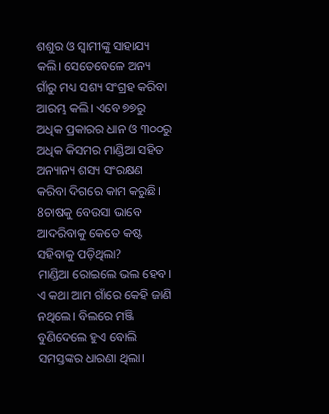ଶଶୁର ଓ ସ୍ବାମୀଙ୍କୁ ସାହାଯ୍ୟ କଲି। ସେତେବେଳେ ଅନ୍ୟ ଗାଁରୁ ମଧ୍ୟ ସଶ୍ୟ ସଂଗ୍ରହ କରିବା ଆରମ୍ଭ କଲି। ଏବେ ୭୭ରୁ ଅଧିକ ପ୍ରକାରର ଧାନ ଓ ୩୦୦ରୁ ଅଧିକ କିସମର ମାଣ୍ଡିଆ ସହିତ ଅନ୍ୟାନ୍ୟ ଶସ୍ୟ ସଂରକ୍ଷଣ କରିବା ଦିଗରେ କାମ କରୁଛି।
8ଚାଷକୁ ବେଉସା ଭାବେ ଆଦରିବାକୁ କେତେ କଷ୍ଟ ସହିବାକୁ ପଡ଼ିଥିଲା?
ମାଣ୍ଡିଆ ରୋଇଲେ ଭଲ ହେବ। ଏ କଥା ଆମ ଗାଁରେ କେହି ଜାଣି ନଥିଲେ। ବିଲରେ ମଞ୍ଜି ବୁଣିଦେଲେ ହୁଏ ବୋଲି ସମସ୍ତଙ୍କର ଧାରଣା ଥିଲା।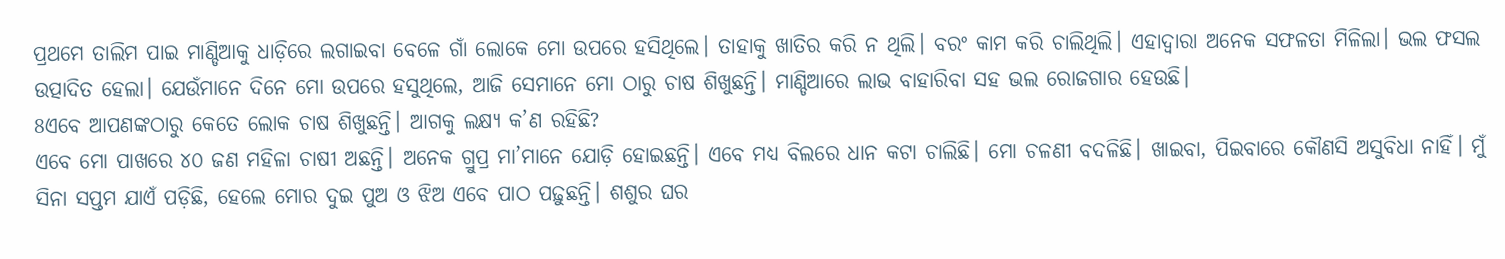ପ୍ରଥମେ ତାଲିମ ପାଇ ମାଣ୍ଡିଆକୁ ଧାଡ଼ିରେ ଲଗାଇବା ବେଳେ ଗାଁ ଲୋକେ ମୋ ଉପରେ ହସିଥିଲେ। ତାହାକୁ ଖାତିର କରି ନ ଥିଲି। ବରଂ କାମ କରି ଚାଲିଥିଲି। ଏହାଦ୍ବାରା ଅନେକ ସଫଳତା ମିଳିଲା। ଭଲ ଫସଲ ଉତ୍ପାଦିତ ହେଲା। ଯେଉଁମାନେ ଦିନେ ମୋ ଉପରେ ହସୁଥିଲେ, ଆଜି ସେମାନେ ମୋ ଠାରୁ ଚାଷ ଶିଖୁଛନ୍ତି। ମାଣ୍ଡିଆରେ ଲାଭ ବାହାରିବା ସହ ଭଲ ରୋଜଗାର ହେଉଛି।
8ଏବେ ଆପଣଙ୍କଠାରୁ କେତେ ଲୋକ ଚାଷ ଶିଖୁଛନ୍ତି। ଆଗକୁ ଲକ୍ଷ୍ୟ କ’ଣ ରହିଛି?
ଏବେ ମୋ ପାଖରେ ୪୦ ଜଣ ମହିଳା ଚାଷୀ ଅଛନ୍ତି। ଅନେକ ଗ୍ରୁପ୍ର ମା’ମାନେ ଯୋଡ଼ି ହୋଇଛନ୍ତି। ଏବେ ମଧ୍ୟ ବିଲରେ ଧାନ କଟା ଚାଲିଛି। ମୋ ଚଳଣୀ ବଦଳିଛି। ଖାଇବା, ପିଇବାରେ କୌଣସି ଅସୁବିଧା ନାହିଁ। ମୁଁ ସିନା ସପ୍ତମ ଯାଏଁ ପଡ଼ିଛି, ହେଲେ ମୋର ଦୁଇ ପୁଅ ଓ ଝିଅ ଏବେ ପାଠ ପଢ଼ୁଛନ୍ତି। ଶଶୁର ଘର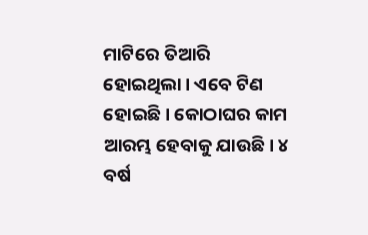ମାଟିରେ ତିଆରି ହୋଇଥିଲା। ଏବେ ଟିଣ ହୋଇଛି। କୋଠାଘର କାମ ଆରମ୍ଭ ହେବାକୁ ଯାଉଛି। ୪ ବର୍ଷ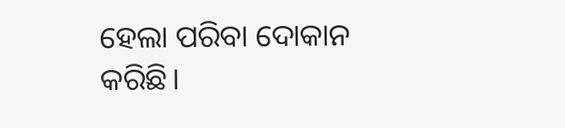ହେଲା ପରିବା ଦୋକାନ କରିଛି।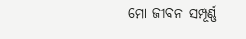ମୋ ଜୀବନ ସମ୍ପୂର୍ଣ୍ଣ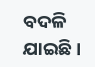ବଦଳି ଯାଇଛି।